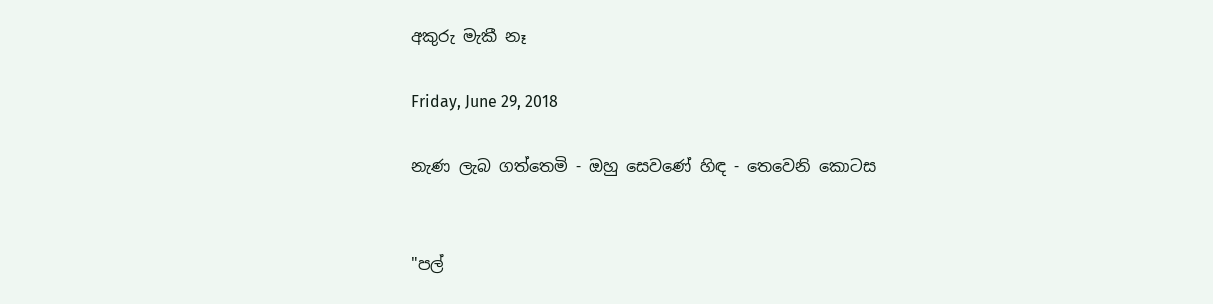අකුරු මැකී නෑ

Friday, June 29, 2018

නැණ ලැබ ගත්තෙමි - ඔහු සෙවණේ හිඳ - තෙවෙනි කොටස


"පල්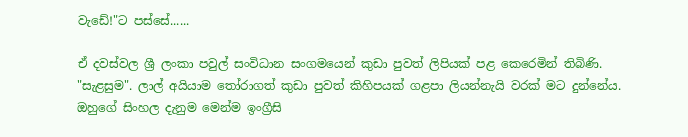වැඩේ!"ට පස්සේ......

ඒ දවස්වල ශ්‍රී ලංකා පවුල් සංවිධාන සංගමයෙන් කුඩා පුවත් ලිපියක් පළ කෙරෙමින් තිබිණි. "සැළසුම". ලාල් අයියාම තෝරාගත් කුඩා පුවත් කිහිපයක් ගළපා ලියන්නැයි වරක් මට දුන්නේය. ඔහුගේ සිංහල දැනුම මෙන්ම ඉංග්‍රීසි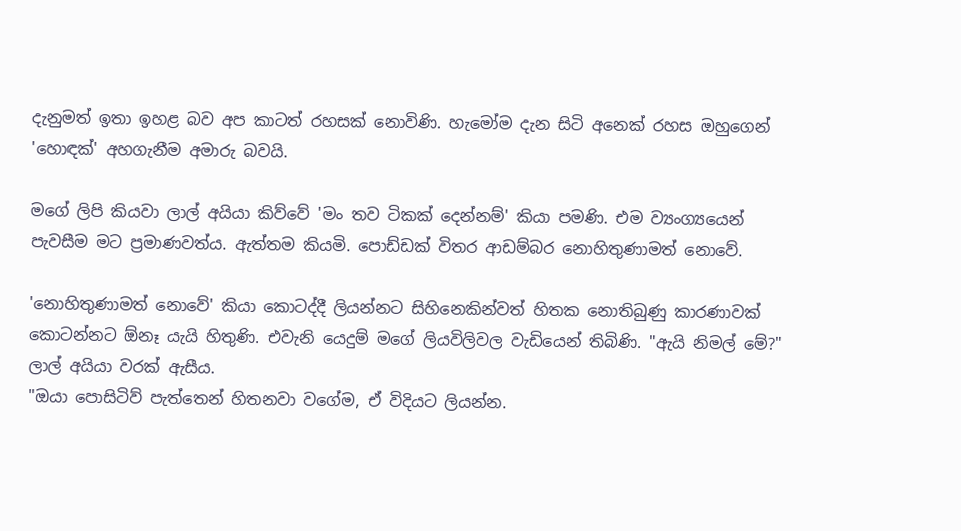දැනුමත් ඉතා ඉහළ බව අප කාටත් රහසක් නොවිණි. හැමෝම දැන සිටි අනෙක් රහස ඔහුගෙන් 'හොඳක්' අහගැනීම අමාරු බවයි.

මගේ ලිපි කියවා ලාල් අයියා කිව්වේ 'මං තව ටිකක් දෙන්නම්' කියා පමණි. එම ව්‍යංග්‍යයෙන් පැවසීම මට ප්‍රමාණවත්ය. ඇත්තම කියමි. පොඩ්ඩක් විතර ආඩම්බර නොහිතුණාමත් නොවේ.

'නොහිතුණාමත් නොවේ' කියා කොටද්දී ලියන්නට සිහිනෙකින්වත් හිතක නොතිබුණු කාරණාවක් කොටන්නට ඕනෑ යැයි හිතුණි. එවැනි යෙදුම් මගේ ලියවිලිවල වැඩියෙන් තිබිණි. "ඇයි නිමල් මේ?" ලාල් අයියා වරක් ඇසීය.
"ඔයා පොසිටිව් පැත්තෙන් හිතනවා වගේම, ඒ විදියට ලියන්න.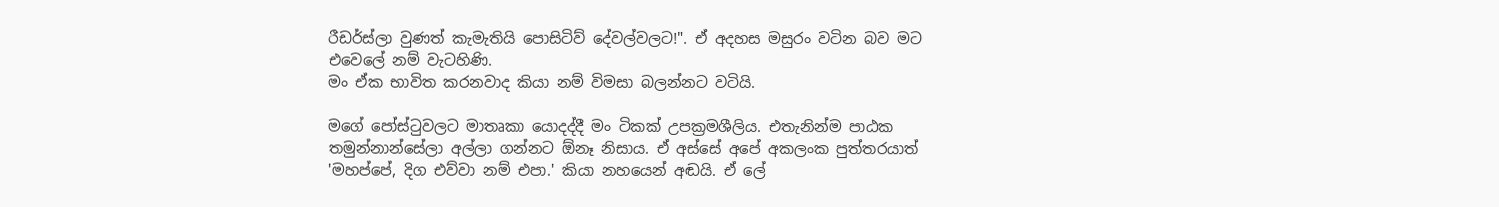රීඩර්ස්ලා වුණත් කැමැතියි පොසිටිව් දේවල්වලට!". ඒ අදහස මසුරං වටින බව මට එවෙලේ නම් වැටහිණි.
මං ඒක භාවිත කරනවාද කියා නම් විමසා බලන්නට වටියි.

මගේ පෝස්ටුවලට මාතෘකා යොදද්දී මං ටිකක් උපක්‍රමශීලිය. එතැනින්ම පාඨක තමුන්නාන්සේලා අල්ලා ගන්නට ඕනෑ නිසාය. ඒ අස්සේ අපේ අකලංක පුත්තරයාත්
'මහප්පේ, දිග එව්වා නම් එපා.' කියා නහයෙන් අඬයි. ඒ ලේ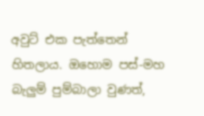අවුට් එක පැත්තෙන් හිතලාය. ඔහොම පස්-මහ බැලුම් පුම්බාලා වුණත්,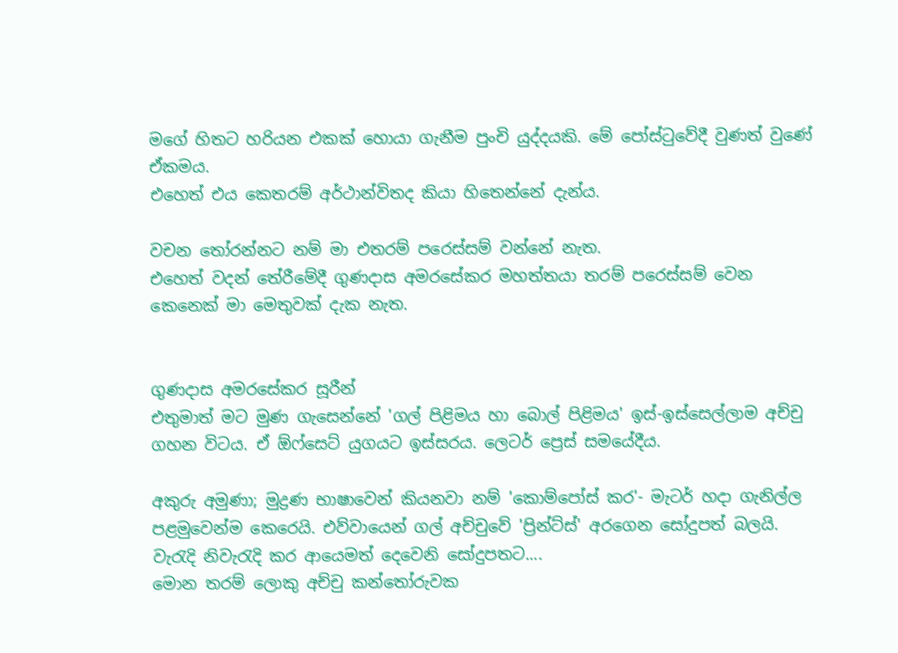මගේ හිතට හරියන එකක් හොයා ගැනීම පුංචි යුද්දයකි. මේ පෝස්ටුවේදී වුණත් වුණේ ඒකමය.
එහෙත් එය කෙතරම් අර්ථාන්විතද කියා හිතෙන්නේ දැන්ය.

වචන තෝරන්නට නම් මා එතරම් පරෙස්සම් වන්නේ නැත.
එහෙත් වදන් තේරීමේදී ගුණදාස අමරසේකර මහත්තයා තරම් පරෙස්සම් වෙන කෙනෙක් මා මෙතුවක් දැක නැත.


ගුණදාස අමරසේකර සූරීන්
එතුමාත් මට මුණ ගැසෙන්නේ 'ගල් පිළිමය හා බොල් පිළිමය' ඉස්-ඉස්සෙල්ලාම අච්චු ගහන විටය. ඒ ඕෆ්සෙට් යුගයට ඉස්සරය. ලෙටර් ප්‍රෙස් සමයේදීය.

අකුරු අමුණා; මුද්‍රණ භාෂාවෙන් කියනවා නම් 'කොම්පෝස් කර'- මැටර් හදා ගැනිල්ල පළමුවෙන්ම කෙරෙයි. එව්වායෙන් ගල් අච්චුවේ 'ප්‍රින්ට්ස්' අරගෙන සෝදුපත් බලයි.
වැරැදි නිවැරැදි කර ආයෙමත් දෙවෙනි සෝදුපතට....
මොන තරම් ලොකු අච්චු කන්තෝරුවක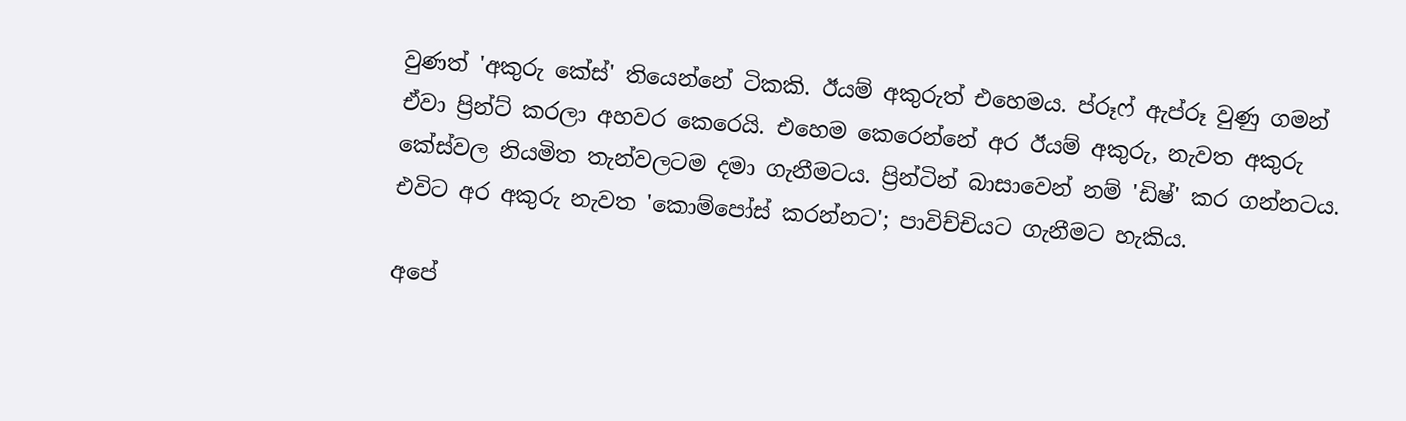වුණත් 'අකුරු කේස්' තියෙන්නේ ටිකකි. ඊයම් අකුරුත් එහෙමය. ප්රූෆ් ඇප්රූ වුණු ගමන්
ඒවා ප්‍රින්ට් කරලා අහවර කෙරෙයි. එහෙම කෙරෙන්නේ අර ඊයම් අකුරු, නැවත අකුරු කේස්වල නියමිත තැන්වලටම දමා ගැනීමටය. ප්‍රින්ටින් බාසාවෙන් නම් 'ඩිෂ්' කර ගන්නටය. එවිට අර අකුරු නැවත 'කොම්පෝස් කරන්නට'; පාවිච්චියට ගැනීමට හැකිය.

අපේ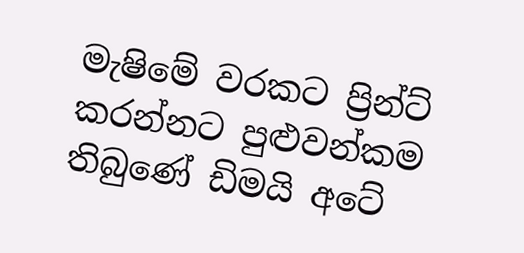මැෂිමේ වරකට ප්‍රින්ට් කරන්නට පුළුවන්කම තිබුණේ ඩිමයි අටේ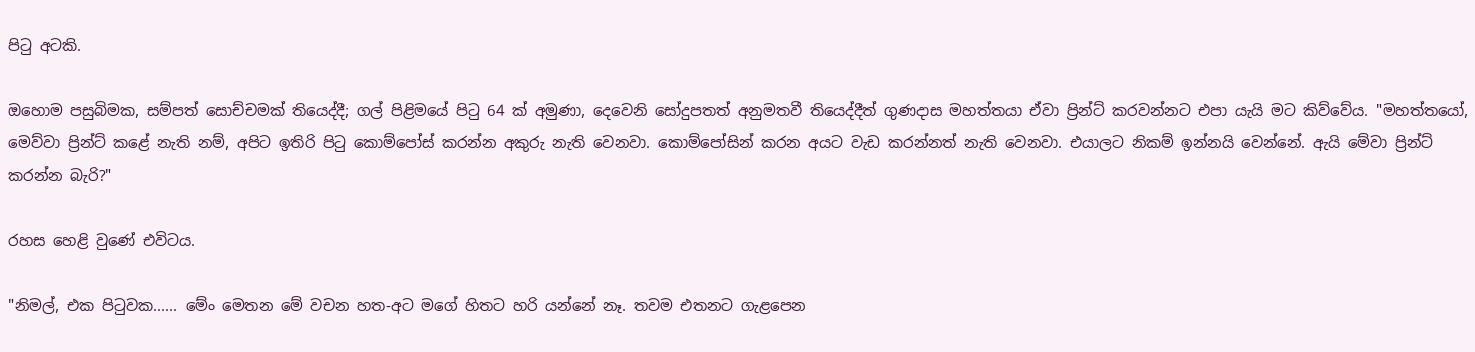පිටු අටකි.

ඔහොම පසුබිමක, සම්පත් සොච්චමක් තියෙද්දී; ගල් පිළිමයේ පිටු 64 ක් අමුණා, දෙවෙනි සෝදුපතත් අනුමතවී තියෙද්දීත් ගුණදාස මහත්තයා ඒවා ප්‍රින්ට් කරවන්නට එපා යැයි මට කිව්වේය. "මහත්තයෝ, මෙව්වා ප්‍රින්ට් කළේ නැති නම්, අපිට ඉතිරි පිටු කොම්පෝස් කරන්න අකුරු නැති වෙනවා. කොම්පෝසින් කරන අයට වැඩ කරන්නත් නැති වෙනවා. එයාලට නිකම් ඉන්නයි වෙන්නේ. ඇයි මේවා ප්‍රින්ට් කරන්න බැරි?"

රහස හෙළි වුණේ එවිටය.

"නිමල්, එක පිටුවක...... මේං මෙතන මේ වචන හත-අට මගේ හිතට හරි යන්නේ නෑ. තවම එතනට ගැළපෙන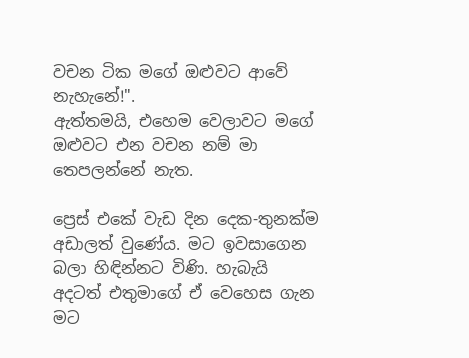වචන ටික මගේ ඔළුවට ආවේ නැහැනේ!".
ඇත්තමයි, එහෙම වෙලාවට මගේ ඔළුවට එන වචන නම් මා තෙපලන්නේ නැත.

ප්‍රෙස් එකේ වැඩ දින දෙක-තුනක්ම අඩාලත් වුණේය. මට ඉවසාගෙන බලා හිඳින්නට විණි. හැබැයි අදටත් එතුමාගේ ඒ වෙහෙස ගැන මට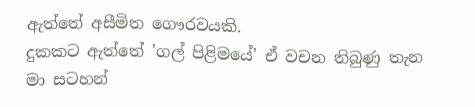ඇත්තේ අසීමිත ගෞරවයකි.
දුකකට ඇත්තේ 'ගල් පිළිමයේ' ඒ වචන තිබුණු තැන මා සටහන්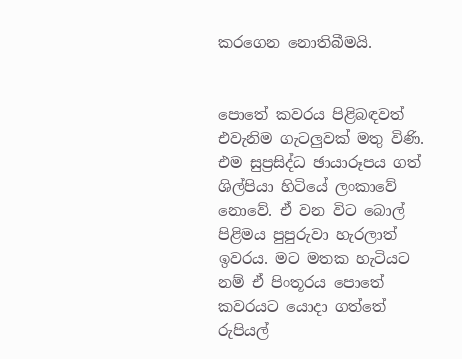කරගෙන නොතිබීමයි.


පොතේ කවරය පිළිබඳවත් එවැනිම ගැටලුවක් මතු විණි.
එම සුප්‍රසිද්ධ ඡායාරූපය ගත් ශිල්පියා හිටියේ ලංකාවේ නොවේ. ඒ වන විට බොල් පිළිමය පුපුරුවා හැරලාත් ඉවරය. මට මතක හැටියට නම් ඒ පිංතූරය පොතේ කවරයට යොදා ගත්තේ රුපියල්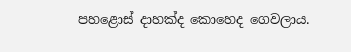පහළොස් දාහක්ද කොහෙද ගෙවලාය.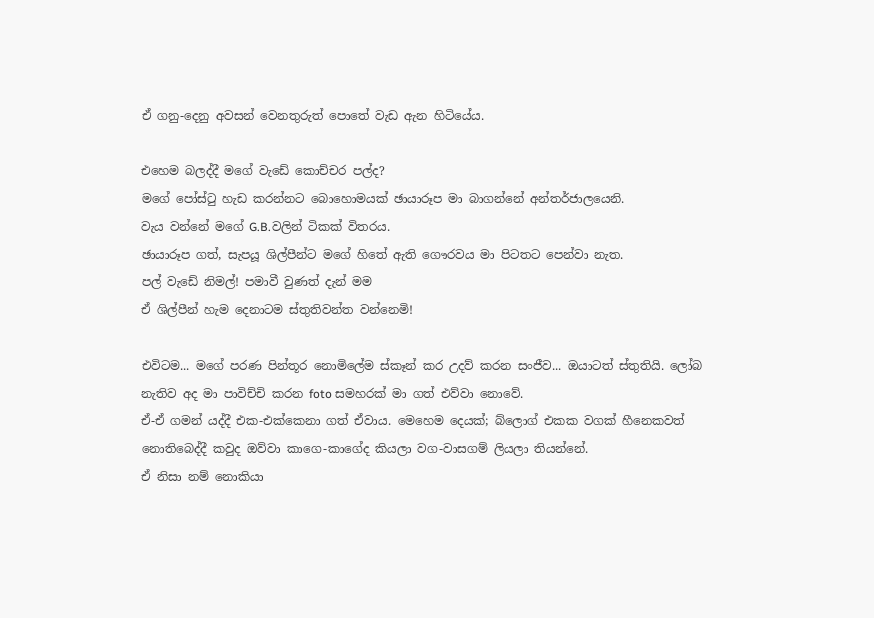ඒ ගනු-දෙනු අවසන් වෙනතුරුත් පොතේ වැඩ ඇන හිටියේය.

එහෙම බලද්දී මගේ වැඩේ කොච්චර පල්ද?
මගේ පෝස්ටු හැඩ කරන්නට බොහොමයක් ඡායාරූප මා බාගන්නේ අන්තර්ජාලයෙනි.
වැය වන්නේ මගේ G.B.වලින් ටිකක් විතරය.
ඡායාරූප ගත්, සැපයූ ශිල්පීන්ට මගේ හිතේ ඇති ගෞරවය මා පිටතට පෙන්වා නැත.
පල් වැඩේ නිමල්! පමාවී වුණත් දැන් මම
ඒ ශිල්පීන් හැම දෙනාටම ස්තුතිවන්ත වන්නෙමි!

එවිටම... මගේ පරණ පින්තූර නොමිලේම ස්කෑන් කර උදව් කරන සංජීව... ඔයාටත් ස්තුතියි. ලෝබ නැතිව අද මා පාවිච්චි කරන foto සමහරක් මා ගත් එව්වා නොවේ.
ඒ-ඒ ගමන් යද්දී එක-එක්කෙනා ගත් ඒවාය. මෙහෙම දෙයක්; බ්ලොග් එකක වගක් හීනෙකවත් නොතිබෙද්දී කවුද ඔව්වා කාගෙ-කාගේද කියලා වග-වාසගම් ලියලා තියන්නේ.
ඒ නිසා නම් නොකියා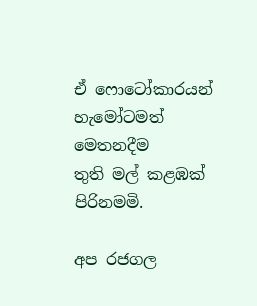ඒ ෆොටෝකාරයන් හැමෝටමත් මෙතනදීම
තුති මල් කළඹක් පිරිනමමි.

අප රජගල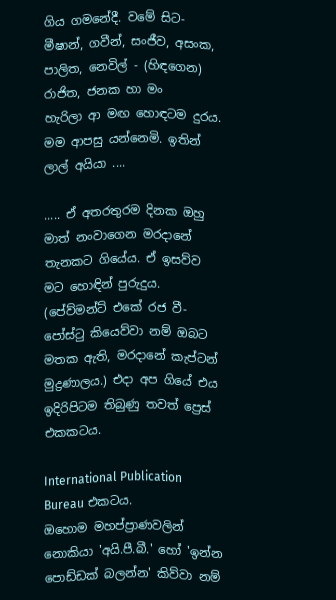ගිය ගමනේදී. වමේ සිට- මීෂාන්, ගවීන්, සංජීව, අසංක, පාලිත, නෙවිල් - (හිඳගෙන) රාජිත, ජනක හා මං
හැරිලා ආ මඟ හොඳටම දුරය. මම ආපසු යන්නෙමි. ඉතින් ලාල් අයියා ....

..... ඒ අතරතුරම දිනක ඔහු මාත් නංවාගෙන මරදානේ තැනකට ගියේය. ඒ ඉසව්ව මට හොඳින් පුරුදුය. (පේව්මන්ට් එකේ රජ වී- පෝස්ටු කියෙව්වා නම් ඔබට මතක ඇති, මරදානේ කැප්ටන් මුද්‍රණාලය.) එදා අප ගියේ එය ඉදිරිපිටම තිබුණු තවත් ප්‍රෙස් එකකටය.

International Publication Bureau එකටය.
ඔහොම මහප්ප්‍රාණවලින් නොකියා 'අයි.පී.බී.' හෝ 'ඉන්න පොඩ්ඩක් බලන්න' කිව්වා නම්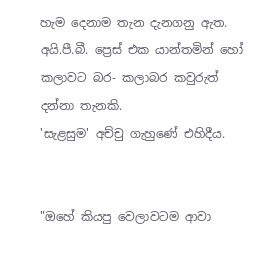හැම දෙනාම තැන දැනගනු ඇත.
අයි.පී.බී. ප්‍රෙස් එක යාන්තමින් හෝ කලාවට බර- කලාබර කවුරුත් දන්නා තැනකි.
'සැළසුම' අච්චු ගැහුණේ එහිදීය.


"ඔහේ කියපු වෙලාවටම ආවා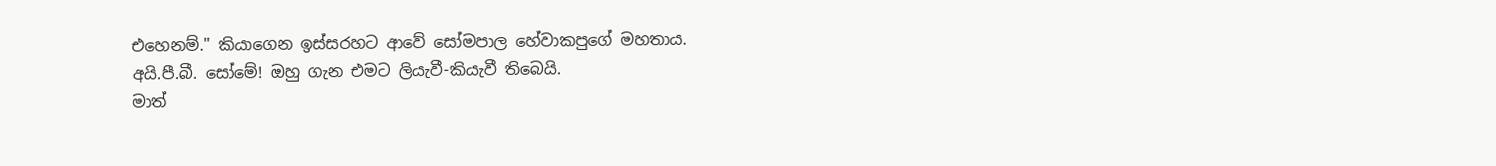එහෙනම්." කියාගෙන ඉස්සරහට ආවේ සෝමපාල හේවාකපුගේ මහතාය. අයි.පී.බී. සෝමේ! ඔහු ගැන එමට ලියැවී-කියැවී තිබෙයි.
මාත්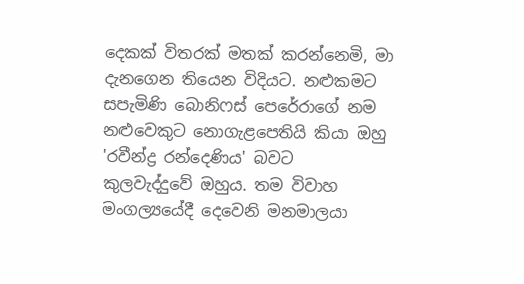දෙකක් විතරක් මතක් කරන්නෙමි, මා දැනගෙන තියෙන විදියට. නළුකමට සපැමිණි බොනිෆස් පෙරේරාගේ නම නළුවෙකුට නොගැළපෙතියි කියා ඔහු 'රවීන්ද්‍ර රන්දෙණිය' බවට
කුලවැද්දුවේ ඔහුය. තම විවාහ මංගල්‍යයේදී දෙවෙනි මනමාලයා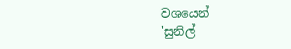වශයෙන්
'සුනිල්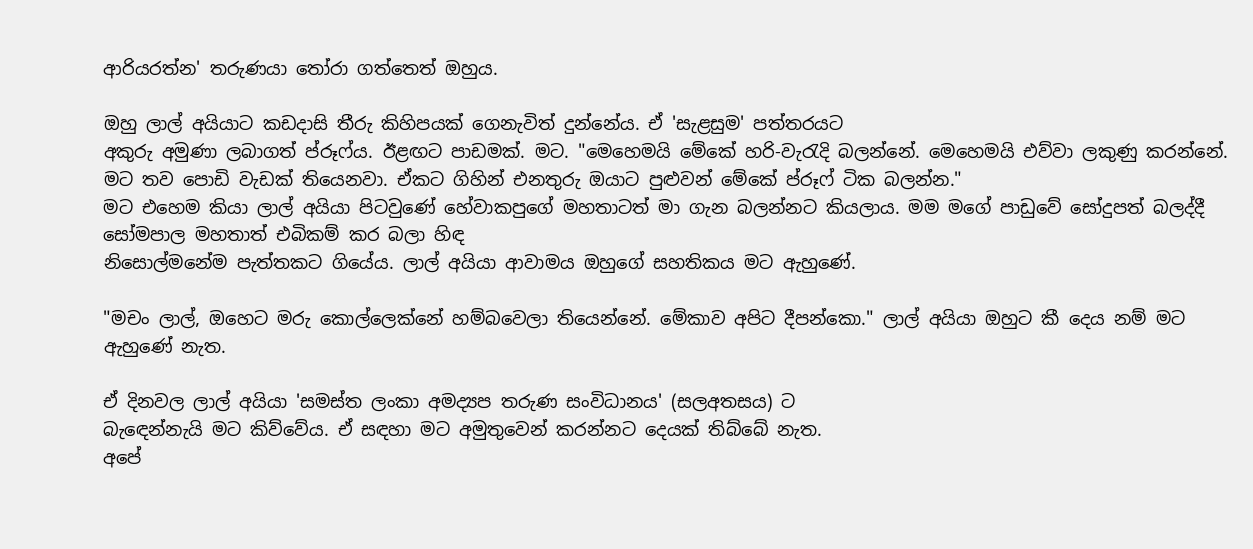ආරියරත්න' තරුණයා තෝරා ගත්තෙත් ඔහුය.

ඔහු ලාල් අයියාට කඩදාසි තීරු කිහිපයක් ගෙනැවිත් දුන්නේය. ඒ 'සැළසුම' පත්තරයට
අකුරු අමුණා ලබාගත් ප්රූෆ්ය. ඊළඟට පාඩමක්. මට. "මෙහෙමයි මේකේ හරි-වැරැදි බලන්නේ. මෙහෙමයි එව්වා ලකුණු කරන්නේ. මට තව පොඩි වැඩක් තියෙනවා. ඒකට ගිහින් එනතුරු ඔයාට පුළුවන් මේකේ ප්රූෆ් ටික බලන්න."
මට එහෙම කියා ලාල් අයියා පිටවුණේ හේවාකපුගේ මහතාටත් මා ගැන බලන්නට කියලාය. මම මගේ පාඩුවේ සෝදුපත් බලද්දී සෝමපාල මහතාත් එබිකම් කර බලා හිඳ
නිසොල්මනේම පැත්තකට ගියේය. ලාල් අයියා ආවාමය ඔහුගේ සහතිකය මට ඇහුණේ.

"මචං ලාල්, ඔහෙට මරු කොල්ලෙක්නේ හම්බවෙලා තියෙන්නේ. මේකාව අපිට දීපන්කො." ලාල් අයියා ඔහුට කී දෙය නම් මට ඇහුණේ නැත.

ඒ දිනවල ලාල් අයියා 'සමස්ත ලංකා අමද්‍යප තරුණ සංවිධානය' (සලඅතසය) ට
බැඳෙන්නැයි මට කිව්වේය. ඒ සඳහා මට අමුතුවෙන් කරන්නට දෙයක් තිබ්බේ නැත.
අපේ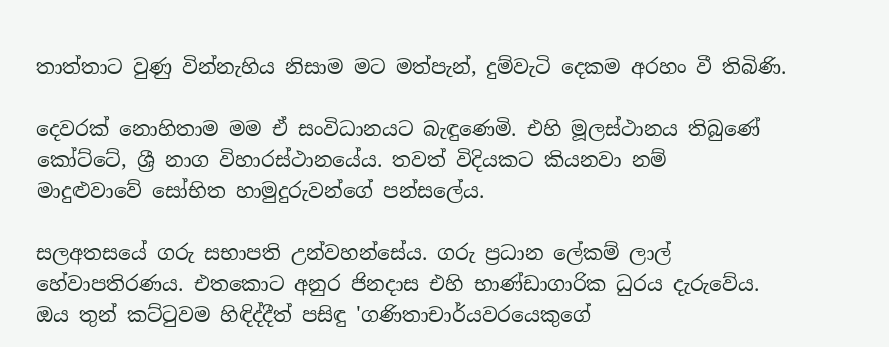තාත්තාට වුණු වින්නැහිය නිසාම මට මත්පැන්, දුම්වැටි දෙකම අරහං වී තිබිණි.

දෙවරක් නොහිතාම මම ඒ සංවිධානයට බැඳුණෙමි. එහි මූලස්ථානය තිබුණේ
කෝට්ටේ, ශ්‍රී නාග විහාරස්ථානයේය. තවත් විදියකට කියනවා නම්
මාදුළුවාවේ සෝභිත හාමුදුරුවන්ගේ පන්සලේය.

සලඅතසයේ ගරු සභාපති උන්වහන්සේය. ගරු ප්‍රධාන ලේකම් ලාල් හේවාපතිරණය. එතකොට අනුර ජිනදාස එහි භාණ්ඩාගාරික ධුරය දැරුවේය.
ඔය තුන් කට්ටුවම හිඳිද්දීත් පසිඳු 'ගණිතාචාර්යවරයෙකුගේ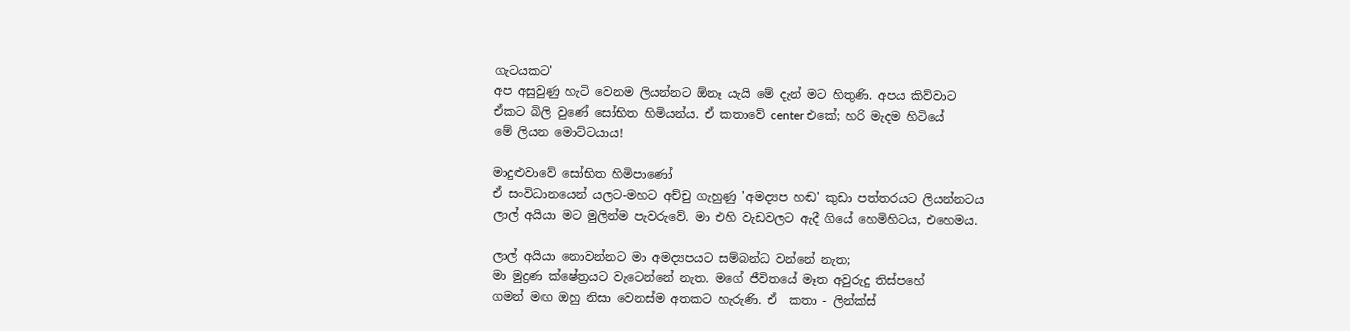ගැටයකට'
අප අසුවුණු හැටි වෙනම ලියන්නට ඕනෑ යැයි මේ දැන් මට හිතුණි. අපය කිව්වාට
ඒකට බිලි වුණේ සෝභිත හිමියන්ය. ඒ කතාවේ center එකේ; හරි මැදම හිටියේ
මේ ලියන මොට්ටයාය!

මාදුළුවාවේ සෝභිත හිමිපාණෝ
ඒ සංවිධානයෙන් යලට-මහට අච්චු ගැහුණු 'අමද්‍යප හඬ' කුඩා පත්තරයට ලියන්නටය
ලාල් අයියා මට මුලින්ම පැවරුවේ. මා එහි වැඩවලට ඇදී ගියේ හෙමිහිටය, එහෙමය.

ලාල් අයියා නොවන්නට මා අමද්‍යපයට සම්බන්ධ වන්නේ නැත;
මා මුද්‍රණ ක්ෂේත්‍රයට වැටෙන්නේ නැත. මගේ ජීවිතයේ මෑත අවුරුදු තිස්පහේ
ගමන් මඟ ඔහු නිසා වෙනස්ම අතකට හැරුණි. ඒ  කතා - ලින්ක්ස්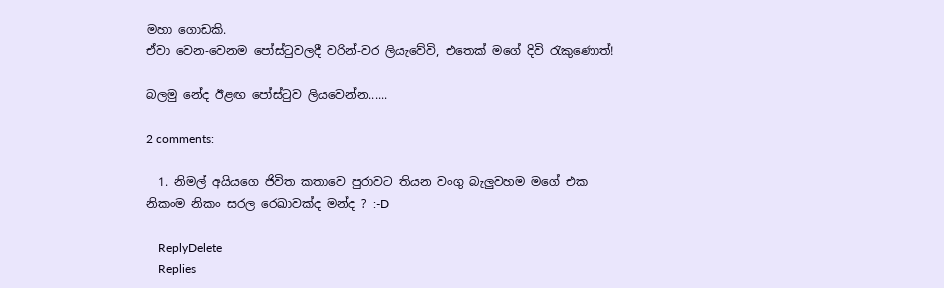මහා ගොඩකි.
ඒවා වෙන-වෙනම පෝස්ටුවලදී වරින්-වර ලියැවේවි, එතෙක් මගේ දිවි රැකුණොත්!

බලමු නේද ඊළඟ පෝස්ටුව ලියවෙන්න......

2 comments:

  1. නිමල් අයියගෙ ජිවිත කතාවෙ පුරාවට තියන වංගු බැලුවහම මගේ එක නිකංම නිකං සරල රෙඛාවක්ද මන්ද ? :-D

    ReplyDelete
    Replies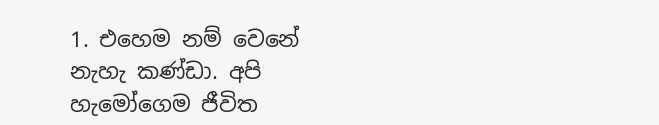1. එහෙම නම් වෙනේ නැහැ කණ්ඩා. අපි හැමෝගෙම ජීවිත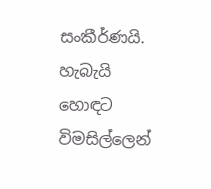සංකීර්ණයි. හැබැයි හොඳට විමසිල්ලෙන්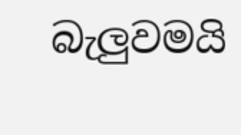බැලුවමයි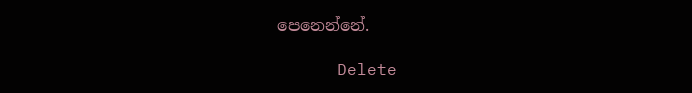පෙනෙන්නේ.

      Delete